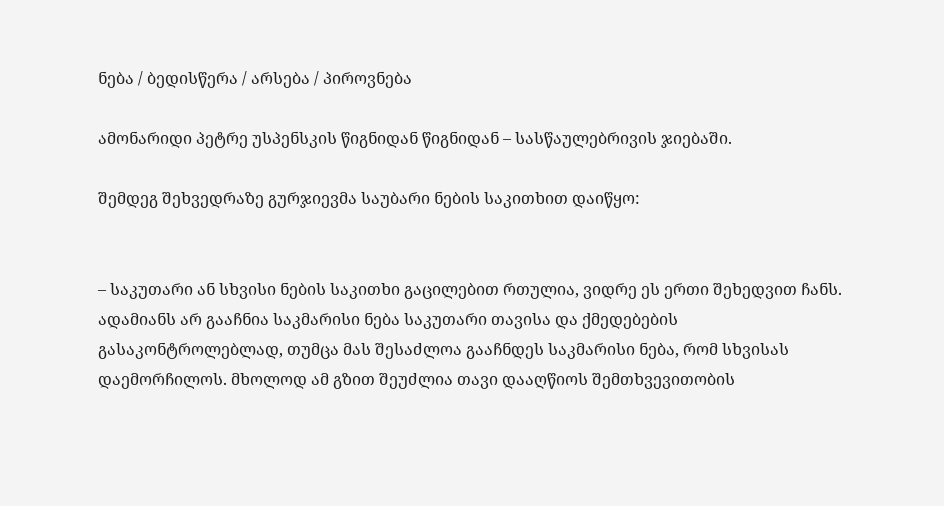ნება / ბედისწერა / არსება / პიროვნება

ამონარიდი პეტრე უსპენსკის წიგნიდან წიგნიდან – სასწაულებრივის ჯიებაში.

შემდეგ შეხვედრაზე გურჯიევმა საუბარი ნების საკითხით დაიწყო:


– საკუთარი ან სხვისი ნების საკითხი გაცილებით რთულია, ვიდრე ეს ერთი შეხედვით ჩანს. ადამიანს არ გააჩნია საკმარისი ნება საკუთარი თავისა და ქმედებების გასაკონტროლებლად, თუმცა მას შესაძლოა გააჩნდეს საკმარისი ნება, რომ სხვისას დაემორჩილოს. მხოლოდ ამ გზით შეუძლია თავი დააღწიოს შემთხვევითობის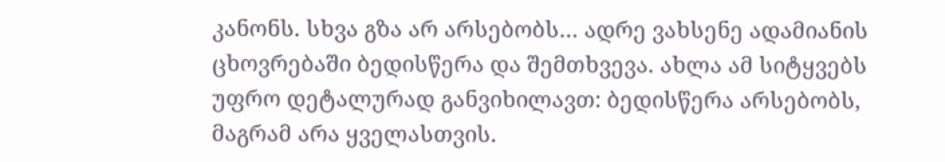კანონს. სხვა გზა არ არსებობს… ადრე ვახსენე ადამიანის ცხოვრებაში ბედისწერა და შემთხვევა. ახლა ამ სიტყვებს უფრო დეტალურად განვიხილავთ: ბედისწერა არსებობს, მაგრამ არა ყველასთვის.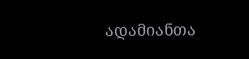ადამიანთა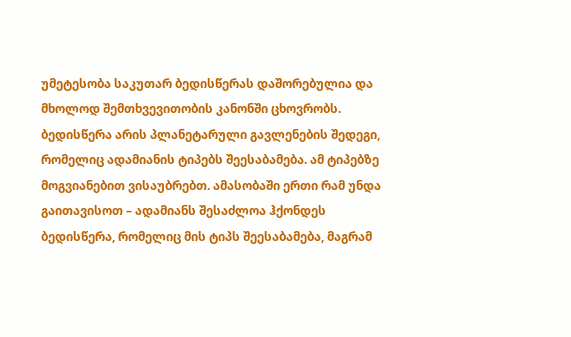უმეტესობა საკუთარ ბედისწერას დაშორებულია და მხოლოდ შემთხვევითობის კანონში ცხოვრობს. ბედისწერა არის პლანეტარული გავლენების შედეგი, რომელიც ადამიანის ტიპებს შეესაბამება. ამ ტიპებზე მოგვიანებით ვისაუბრებთ. ამასობაში ერთი რამ უნდა გაითავისოთ – ადამიანს შესაძლოა ჰქონდეს ბედისწერა, რომელიც მის ტიპს შეესაბამება, მაგრამ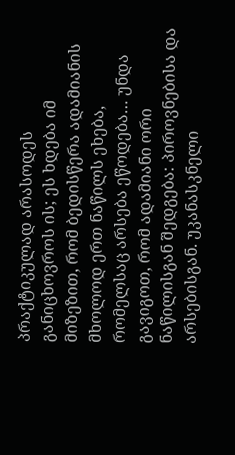პრაქტიკულად არასოდეს განიცხოვროს ის; ეს ხდება იმ მიზეზით, რომ ბედისწერა ადამიანის მხოლოდ ერთ ნაწილს ეხება, რომელსაც არსება ეწოდება… უნდა გავიგოთ, რომ ადამიანი ორი ნაწილისგან შედგება: პიროვნებისა და არსებისგან. უკანასკნელი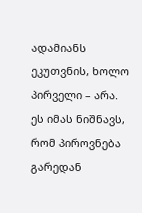ადამიანს ეკუთვნის, ხოლო პირველი – არა. ეს იმას ნიშნავს, რომ პიროვნება გარედან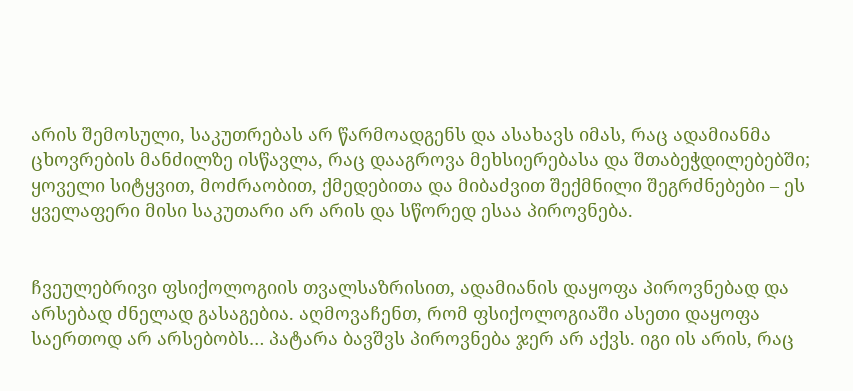არის შემოსული, საკუთრებას არ წარმოადგენს და ასახავს იმას, რაც ადამიანმა ცხოვრების მანძილზე ისწავლა, რაც დააგროვა მეხსიერებასა და შთაბეჭდილებებში; ყოველი სიტყვით, მოძრაობით, ქმედებითა და მიბაძვით შექმნილი შეგრძნებები – ეს ყველაფერი მისი საკუთარი არ არის და სწორედ ესაა პიროვნება.


ჩვეულებრივი ფსიქოლოგიის თვალსაზრისით, ადამიანის დაყოფა პიროვნებად და არსებად ძნელად გასაგებია. აღმოვაჩენთ, რომ ფსიქოლოგიაში ასეთი დაყოფა საერთოდ არ არსებობს… პატარა ბავშვს პიროვნება ჯერ არ აქვს. იგი ის არის, რაც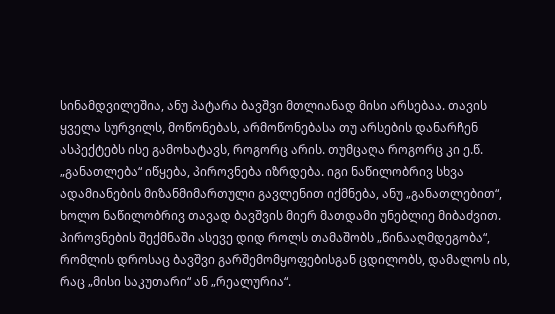სინამდვილეშია, ანუ პატარა ბავშვი მთლიანად მისი არსებაა. თავის ყველა სურვილს, მოწონებას, არმოწონებასა თუ არსების დანარჩენ ასპექტებს ისე გამოხატავს, როგორც არის. თუმცაღა როგორც კი ე.წ. „განათლება“ იწყება, პიროვნება იზრდება. იგი ნაწილობრივ სხვა ადამიანების მიზანმიმართული გავლენით იქმნება, ანუ „განათლებით“, ხოლო ნაწილობრივ თავად ბავშვის მიერ მათდამი უნებლიე მიბაძვით. პიროვნების შექმნაში ასევე დიდ როლს თამაშობს „წინააღმდეგობა“, რომლის დროსაც ბავშვი გარშემომყოფებისგან ცდილობს, დამალოს ის, რაც „მისი საკუთარი“ ან „რეალურია“.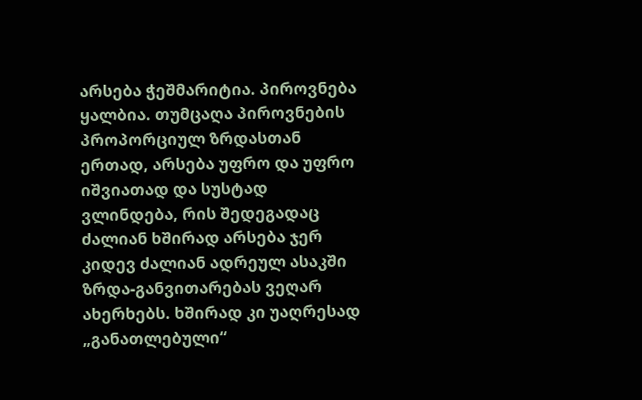არსება ჭეშმარიტია. პიროვნება ყალბია. თუმცაღა პიროვნების პროპორციულ ზრდასთან ერთად, არსება უფრო და უფრო იშვიათად და სუსტად ვლინდება, რის შედეგადაც ძალიან ხშირად არსება ჯერ კიდევ ძალიან ადრეულ ასაკში ზრდა-განვითარებას ვეღარ ახერხებს. ხშირად კი უაღრესად „განათლებული“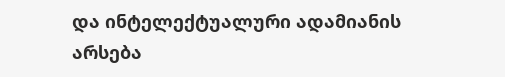და ინტელექტუალური ადამიანის არსება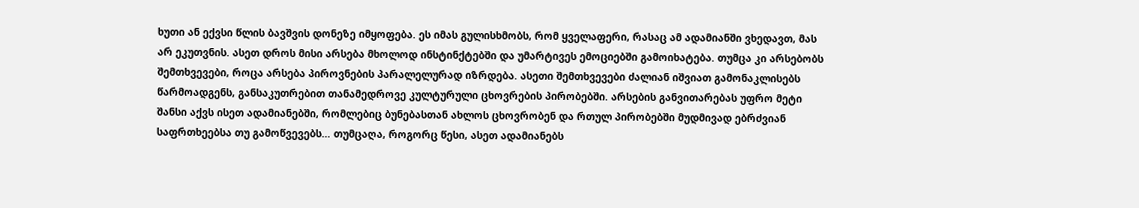ხუთი ან ექვსი წლის ბავშვის დონეზე იმყოფება. ეს იმას გულისხმობს, რომ ყველაფერი, რასაც ამ ადამიანში ვხედავთ, მას არ ეკუთვნის. ასეთ დროს მისი არსება მხოლოდ ინსტინქტებში და უმარტივეს ემოციებში გამოიხატება. თუმცა კი არსებობს შემთხვევები, როცა არსება პიროვნების პარალელურად იზრდება. ასეთი შემთხვევები ძალიან იშვიათ გამონაკლისებს წარმოადგენს, განსაკუთრებით თანამედროვე კულტურული ცხოვრების პირობებში. არსების განვითარებას უფრო მეტი შანსი აქვს ისეთ ადამიანებში, რომლებიც ბუნებასთან ახლოს ცხოვრობენ და რთულ პირობებში მუდმივად ებრძვიან საფრთხეებსა თუ გამოწვევებს… თუმცაღა, როგორც წესი, ასეთ ადამიანებს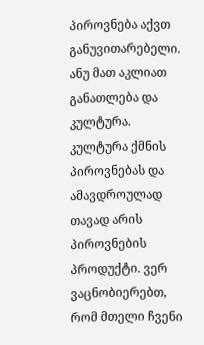პიროვნება აქვთ განუვითარებელი. ანუ მათ აკლიათ განათლება და კულტურა. კულტურა ქმნის პიროვნებას და ამავდროულად თავად არის პიროვნების პროდუქტი. ვერ ვაცნობიერებთ, რომ მთელი ჩვენი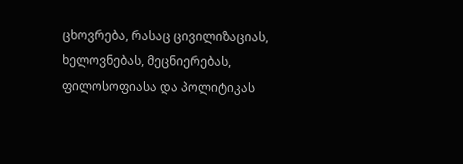ცხოვრება, რასაც ცივილიზაციას, ხელოვნებას, მეცნიერებას, ფილოსოფიასა და პოლიტიკას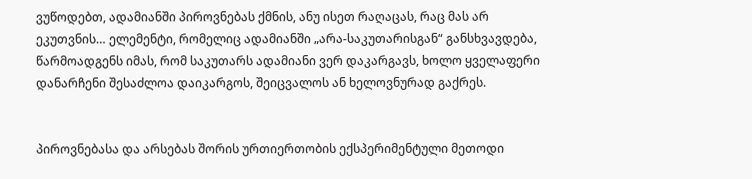ვუწოდებთ, ადამიანში პიროვნებას ქმნის, ანუ ისეთ რაღაცას, რაც მას არ ეკუთვნის… ელემენტი, რომელიც ადამიანში „არა-საკუთარისგან“ განსხვავდება, წარმოადგენს იმას, რომ საკუთარს ადამიანი ვერ დაკარგავს, ხოლო ყველაფერი დანარჩენი შესაძლოა დაიკარგოს, შეიცვალოს ან ხელოვნურად გაქრეს.


პიროვნებასა და არსებას შორის ურთიერთობის ექსპერიმენტული მეთოდი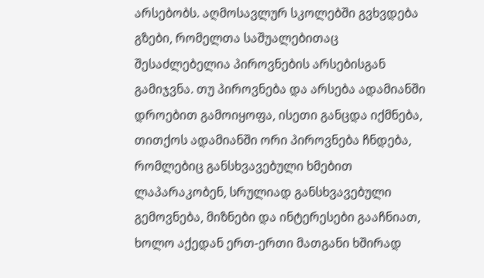არსებობს. აღმოსავლურ სკოლებში გვხვდება გზები, რომელთა საშუალებითაც შესაძლებელია პიროვნების არსებისგან გამიჯვნა. თუ პიროვნება და არსება ადამიანში დროებით გამოიყოფა, ისეთი განცდა იქმნება, თითქოს ადამიანში ორი პიროვნება ჩნდება, რომლებიც განსხვავებული ხმებით ლაპარაკობენ, სრულიად განსხვავებული გემოვნება, მიზნები და ინტერესები გააჩნიათ, ხოლო აქედან ერთ-ერთი მათგანი ხშირად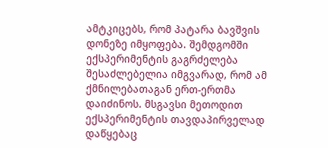ამტკიცებს, რომ პატარა ბავშვის დონეზე იმყოფება. შემდგომში ექსპერიმენტის გაგრძელება შესაძლებელია იმგვარად, რომ ამ ქმნილებათაგან ერთ-ერთმა დაიძინოს. მსგავსი მეთოდით ექსპერიმენტის თავდაპირველად დაწყებაც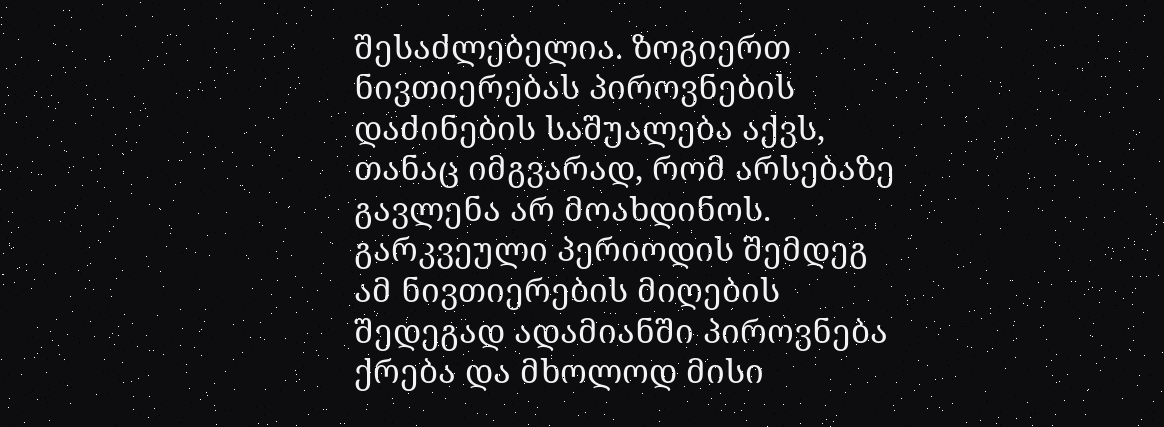შესაძლებელია. ზოგიერთ ნივთიერებას პიროვნების დაძინების საშუალება აქვს, თანაც იმგვარად, რომ არსებაზე გავლენა არ მოახდინოს. გარკვეული პერიოდის შემდეგ ამ ნივთიერების მიღების შედეგად ადამიანში პიროვნება ქრება და მხოლოდ მისი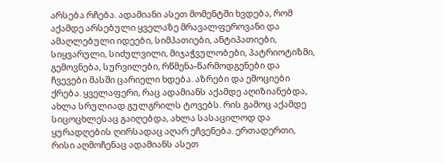არსება რჩება. ადამიანი ასეთ მომენტში ხვდება, რომ აქამდე არსებული ყველაზე მრავალფეროვანი და ამაღლებული იდეები, სიმპათიები, ანტიპათიები, სიყვარული, სიძულვილი, მიჯაჭვულობები, პატრიოტიზმი, გემოვნება, სურვილები, რწმენა-წარმოდგენები და ჩვევები მასში ცარიელი ხდება. აზრები და ემოციები ქრება. ყველაფერი, რაც ადამიანს აქამდე აღიზიანებდა, ახლა სრულიად გულგრილს ტოვებს. რის გამოც აქამდე სიცოცხლესაც გაიღებდა, ახლა სასაცილოდ და ყურადღების ღირსადაც აღარ ეჩვენება. ერთადერთი, რისი აღმოჩენაც ადამიანს ასეთ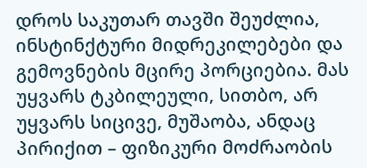დროს საკუთარ თავში შეუძლია, ინსტინქტური მიდრეკილებები და გემოვნების მცირე პორციებია. მას უყვარს ტკბილეული, სითბო, არ უყვარს სიცივე, მუშაობა, ანდაც პირიქით – ფიზიკური მოძრაობის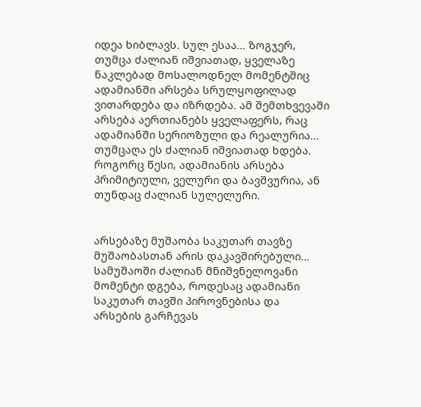იდეა ხიბლავს. სულ ესაა… ზოგჯერ, თუმცა ძალიან იშვიათად, ყველაზე ნაკლებად მოსალოდნელ მომენტშიც ადამიანში არსება სრულყოფილად ვითარდება და იზრდება. ამ შემთხვევაში არსება აერთიანებს ყველაფერს, რაც ადამიანში სერიოზული და რეალურია… თუმცაღა ეს ძალიან იშვიათად ხდება. როგორც წესი, ადამიანის არსება პრიმიტიული, ველური და ბავშვურია, ან თუნდაც ძალიან სულელური.


არსებაზე მუშაობა საკუთარ თავზე მუშაობასთან არის დაკავშირებული… სამუშაოში ძალიან მნიშვნელოვანი მომენტი დგება, როდესაც ადამიანი საკუთარ თავში პიროვნებისა და არსების გარჩევას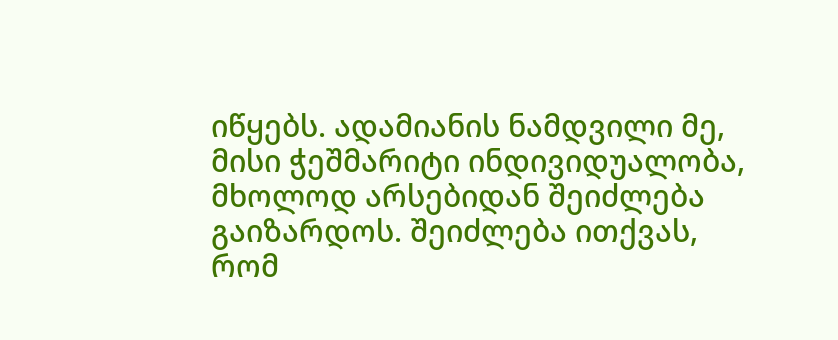იწყებს. ადამიანის ნამდვილი მე, მისი ჭეშმარიტი ინდივიდუალობა, მხოლოდ არსებიდან შეიძლება გაიზარდოს. შეიძლება ითქვას, რომ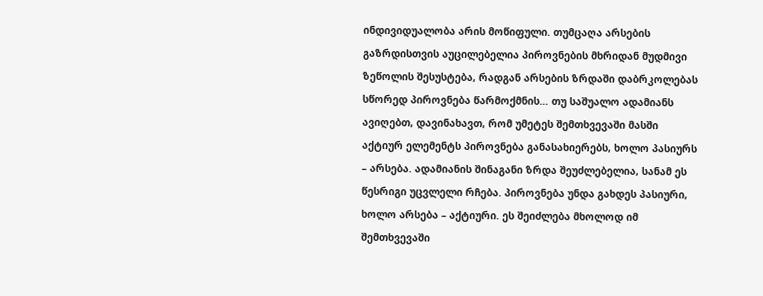ინდივიდუალობა არის მოწიფული. თუმცაღა არსების გაზრდისთვის აუცილებელია პიროვნების მხრიდან მუდმივი ზეწოლის შესუსტება, რადგან არსების ზრდაში დაბრკოლებას სწორედ პიროვნება წარმოქმნის… თუ საშუალო ადამიანს ავიღებთ, დავინახავთ, რომ უმეტეს შემთხვევაში მასში აქტიურ ელემენტს პიროვნება განასახიერებს, ხოლო პასიურს – არსება. ადამიანის შინაგანი ზრდა შეუძლებელია, სანამ ეს წესრიგი უცვლელი რჩება. პიროვნება უნდა გახდეს პასიური, ხოლო არსება – აქტიური. ეს შეიძლება მხოლოდ იმ შემთხვევაში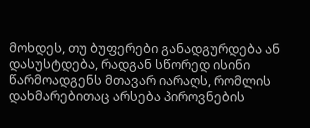მოხდეს, თუ ბუფერები განადგურდება ან დასუსტდება, რადგან სწორედ ისინი წარმოადგენს მთავარ იარაღს, რომლის დახმარებითაც არსება პიროვნების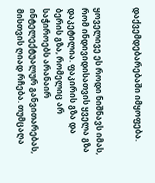დაქვემდებარებაში იმყოფება.


ყოველივე ეს როდი ნიშნავს იმას, რომ ინდივიდისათვის ყველა გზა დაკეტილია. ფაკირის გზა და ბერის გზა, რომელიც არ საჭიროებს არანაირ ინტელექტუალურ განვითარებას, მისთვის ღიად რჩება. თუმცაღა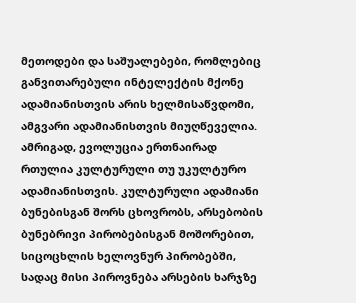მეთოდები და საშუალებები, რომლებიც განვითარებული ინტელექტის მქონე ადამიანისთვის არის ხელმისაწვდომი, ამგვარი ადამიანისთვის მიუღწეველია. ამრიგად, ევოლუცია ერთნაირად რთულია კულტურული თუ უკულტურო ადამიანისთვის. კულტურული ადამიანი ბუნებისგან შორს ცხოვრობს, არსებობის ბუნებრივი პირობებისგან მოშორებით, სიცოცხლის ხელოვნურ პირობებში, სადაც მისი პიროვნება არსების ხარჯზე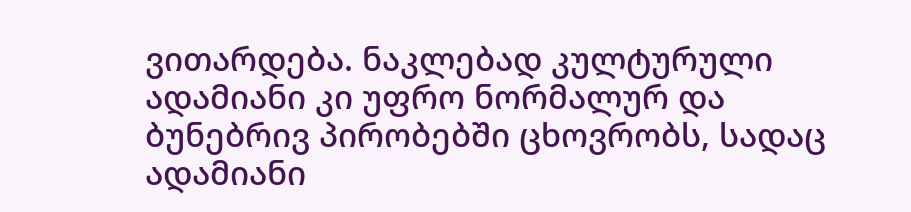ვითარდება. ნაკლებად კულტურული ადამიანი კი უფრო ნორმალურ და ბუნებრივ პირობებში ცხოვრობს, სადაც ადამიანი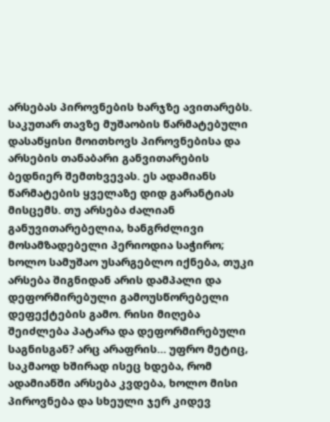არსებას პიროვნების ხარჯზე ავითარებს. საკუთარ თავზე მუშაობის წარმატებული დასაწყისი მოითხოვს პიროვნებისა და არსების თანაბარი განვითარების ბედნიერ შემთხვევას. ეს ადამიანს წარმატების ყველაზე დიდ გარანტიას მისცემს. თუ არსება ძალიან განუვითარებელია, ხანგრძლივი მოსამზადებელი პერიოდია საჭირო; ხოლო სამუშაო უსარგებლო იქნება, თუკი არსება შიგნიდან არის დამპალი და დეფორმირებული გამოუსწორებელი დეფექტების გამო. რისი მიღება შეიძლება პატარა და დეფორმირებული საგნისგან? არც არაფრის… უფრო მეტიც, საკმაოდ ხშირად ისეც ხდება, რომ ადამიანში არსება კვდება, ხოლო მისი პიროვნება და სხეული ჯერ კიდევ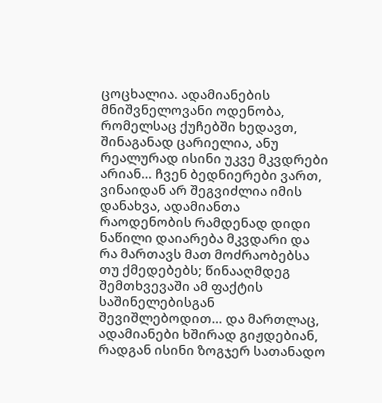ცოცხალია. ადამიანების მნიშვნელოვანი ოდენობა, რომელსაც ქუჩებში ხედავთ, შინაგანად ცარიელია, ანუ რეალურად ისინი უკვე მკვდრები არიან… ჩვენ ბედნიერები ვართ, ვინაიდან არ შეგვიძლია იმის დანახვა, ადამიანთა რაოდენობის რამდენად დიდი ნაწილი დაიარება მკვდარი და რა მართავს მათ მოძრაობებსა თუ ქმედებებს; წინააღმდეგ შემთხვევაში ამ ფაქტის საშინელებისგან შევიშლებოდით… და მართლაც, ადამიანები ხშირად გიჟდებიან, რადგან ისინი ზოგჯერ სათანადო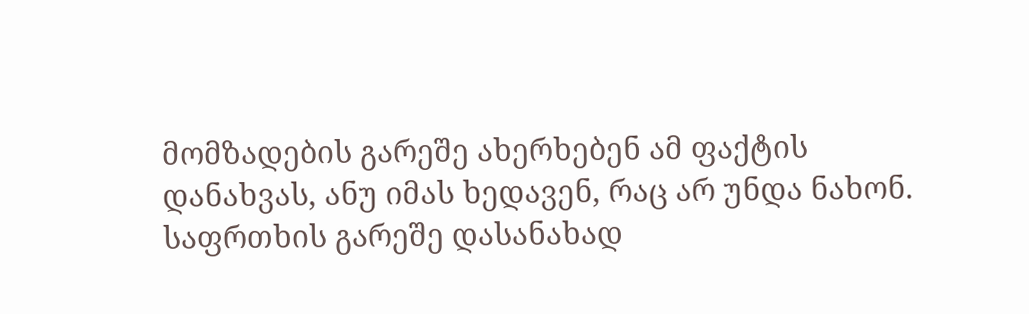მომზადების გარეშე ახერხებენ ამ ფაქტის დანახვას, ანუ იმას ხედავენ, რაც არ უნდა ნახონ. საფრთხის გარეშე დასანახად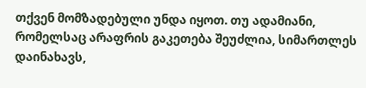თქვენ მომზადებული უნდა იყოთ. თუ ადამიანი, რომელსაც არაფრის გაკეთება შეუძლია, სიმართლეს დაინახავს,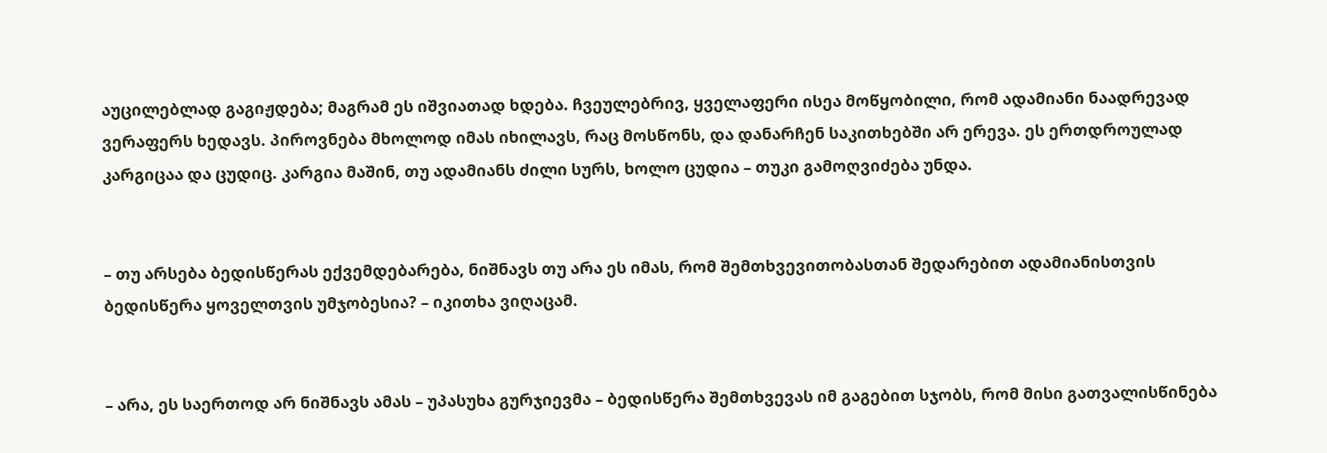აუცილებლად გაგიჟდება; მაგრამ ეს იშვიათად ხდება. ჩვეულებრივ, ყველაფერი ისეა მოწყობილი, რომ ადამიანი ნაადრევად ვერაფერს ხედავს. პიროვნება მხოლოდ იმას იხილავს, რაც მოსწონს, და დანარჩენ საკითხებში არ ერევა. ეს ერთდროულად კარგიცაა და ცუდიც. კარგია მაშინ, თუ ადამიანს ძილი სურს, ხოლო ცუდია – თუკი გამოღვიძება უნდა.


– თუ არსება ბედისწერას ექვემდებარება, ნიშნავს თუ არა ეს იმას, რომ შემთხვევითობასთან შედარებით ადამიანისთვის ბედისწერა ყოველთვის უმჯობესია? – იკითხა ვიღაცამ.


– არა, ეს საერთოდ არ ნიშნავს ამას – უპასუხა გურჯიევმა – ბედისწერა შემთხვევას იმ გაგებით სჯობს, რომ მისი გათვალისწინება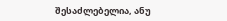შესაძლებელია, ანუ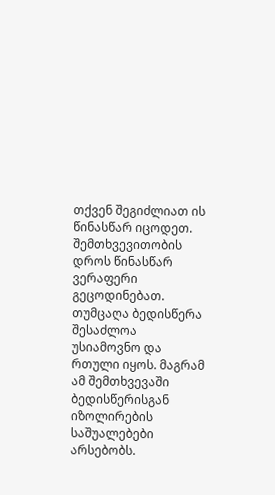თქვენ შეგიძლიათ ის წინასწარ იცოდეთ. შემთხვევითობის დროს წინასწარ ვერაფერი გეცოდინებათ. თუმცაღა ბედისწერა შესაძლოა უსიამოვნო და რთული იყოს. მაგრამ ამ შემთხვევაში ბედისწერისგან იზოლირების საშუალებები არსებობს.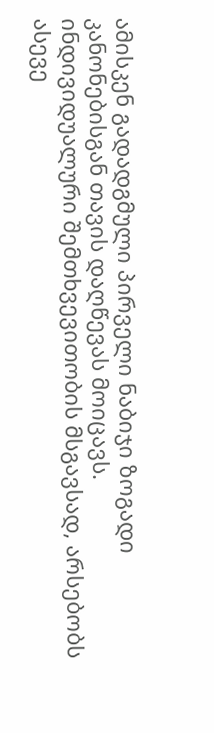ამისკენ გადადგმული პირველი ნაბიჯი ზოგადი კანონებისგან თავის დაღწევას მოიცავს. ინდივიდუალური შემთხვევითობის მსგავსად, არსებობს ასევე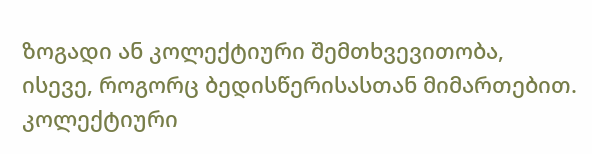ზოგადი ან კოლექტიური შემთხვევითობა, ისევე, როგორც ბედისწერისასთან მიმართებით. კოლექტიური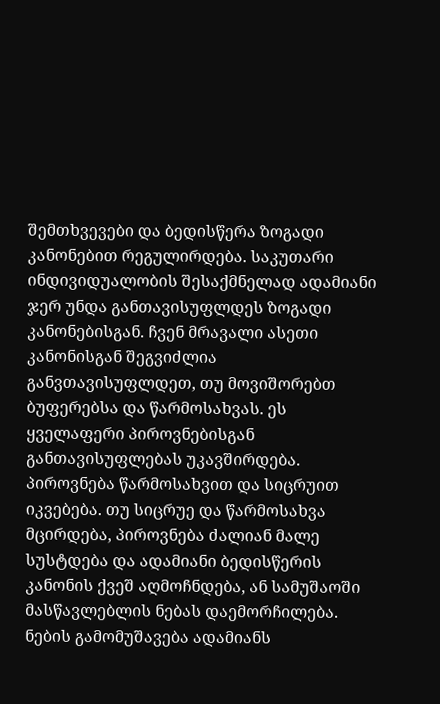შემთხვევები და ბედისწერა ზოგადი კანონებით რეგულირდება. საკუთარი ინდივიდუალობის შესაქმნელად ადამიანი ჯერ უნდა განთავისუფლდეს ზოგადი კანონებისგან. ჩვენ მრავალი ასეთი კანონისგან შეგვიძლია განვთავისუფლდეთ, თუ მოვიშორებთ ბუფერებსა და წარმოსახვას. ეს ყველაფერი პიროვნებისგან განთავისუფლებას უკავშირდება. პიროვნება წარმოსახვით და სიცრუით იკვებება. თუ სიცრუე და წარმოსახვა მცირდება, პიროვნება ძალიან მალე სუსტდება და ადამიანი ბედისწერის კანონის ქვეშ აღმოჩნდება, ან სამუშაოში მასწავლებლის ნებას დაემორჩილება. ნების გამომუშავება ადამიანს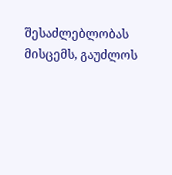შესაძლებლობას მისცემს, გაუძლოს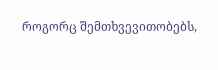როგორც შემთხვევითობებს,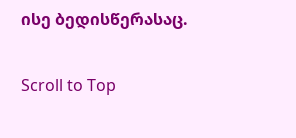ისე ბედისწერასაც.

Scroll to Top